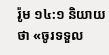រ៉ូម ១៤:១ និយាយថា «ចូរទទួល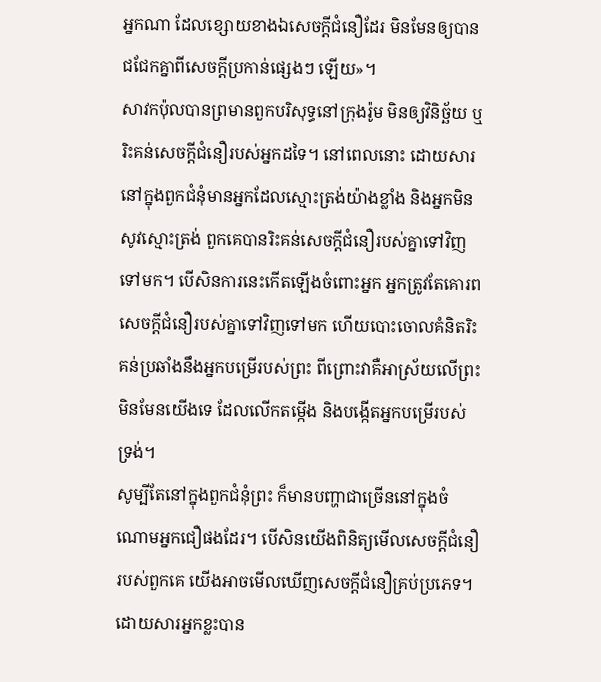អ្នកណា ដែលខ្សោយខាងឯសេចក្តីជំនឿដែរ មិនមែនឲ្យបានជជែកគ្នាពីសេចក្តីប្រកាន់ផ្សេងៗ ឡើយ»។
សាវកប៉ុលបានព្រមានពួកបរិសុទ្ធនៅក្រុងរ៉ូម មិនឲ្យវិនិច្ឆ័យ ឬរិះគន់សេចក្តីជំនឿរបស់អ្នកដទៃ។ នៅពេលនោះ ដោយសារនៅក្នុងពួកជំនុំមានអ្នកដែលស្មោះត្រង់យ៉ាងខ្លាំង និងអ្នកមិនសូវស្មោះត្រង់ ពួកគេបានរិះគន់សេចក្តីជំនឿរបស់គ្នាទៅវិញទៅមក។ បើសិនការនេះកើតឡើងចំពោះអ្នក អ្នកត្រូវតែគោរពសេចក្តីជំនឿរបស់គ្នាទៅវិញទៅមក ហើយបោះចោលគំនិតរិះគន់ប្រឆាំងនឹងអ្នកបម្រើរបស់ព្រះ ពីព្រោះវាគឺអាស្រ័យលើព្រះ មិនមែនយើងទេ ដែលលើកតម្កើង និងបង្កើតអ្នកបម្រើរបស់ទ្រង់។
សូម្បីតែនៅក្នុងពួកជំនុំព្រះ ក៏មានបញ្ហាជាច្រើននៅក្នុងចំណោមអ្នកជឿផងដែរ។ បើសិនយើងពិនិត្យមើលសេចក្តីជំនឿរបស់ពួកគេ យើងអាចមើលឃើញសេចក្តីជំនឿគ្រប់ប្រភេទ។ ដោយសារអ្នកខ្លះបាន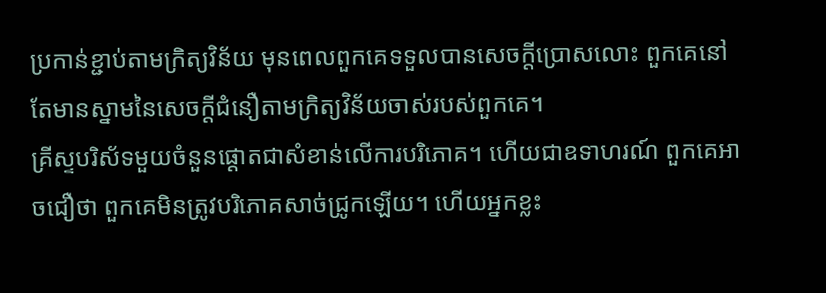ប្រកាន់ខ្ជាប់តាមក្រិត្យវិន័យ មុនពេលពួកគេទទួលបានសេចក្តីប្រោសលោះ ពួកគេនៅតែមានស្នាមនៃសេចក្តីជំនឿតាមក្រិត្យវិន័យចាស់របស់ពួកគេ។
គ្រីស្ទបរិស័ទមួយចំនួនផ្តោតជាសំខាន់លើការបរិភោគ។ ហើយជាឧទាហរណ៍ ពួកគេអាចជឿថា ពួកគេមិនត្រូវបរិភោគសាច់ជ្រូកឡើយ។ ហើយអ្នកខ្លះ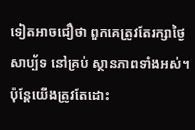ទៀតអាចជឿថា ពួកគេត្រូវតែរក្សាថ្ងៃសាប្ប័ទ នៅគ្រប់ ស្ថានភាពទាំងអស់។ ប៉ុន្តែយើងត្រូវតែដោះ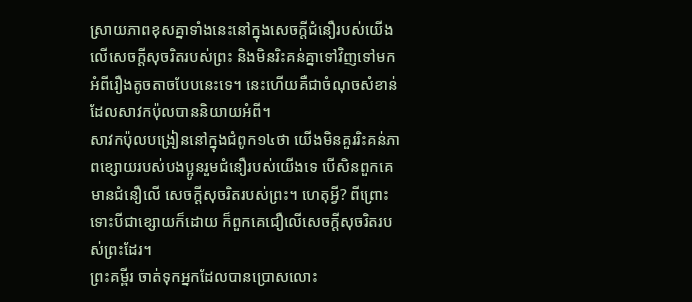ស្រាយភាពខុសគ្នាទាំងនេះនៅក្នុងសេចក្តីជំនឿរបស់យើងលើសេចក្តីសុចរិតរបស់ព្រះ និងមិនរិះគន់គ្នាទៅវិញទៅមក អំពីរឿងតូចតាចបែបនេះទេ។ នេះហើយគឺជាចំណុចសំខាន់ ដែលសាវកប៉ុលបាននិយាយអំពី។
សាវកប៉ុលបង្រៀននៅក្នុងជំពូក១៤ថា យើងមិនគួររិះគន់ភាពខ្សោយរបស់បងប្អូនរួមជំនឿរបស់យើងទេ បើសិនពួកគេមានជំនឿលើ សេចក្តីសុចរិតរបស់ព្រះ។ ហេតុអ្វី? ពីព្រោះទោះបីជាខ្សោយក៏ដោយ ក៏ពួកគេជឿលើសេចក្តីសុចរិតរបស់ព្រះដែរ។
ព្រះគម្ពីរ ចាត់ទុកអ្នកដែលបានប្រោសលោះ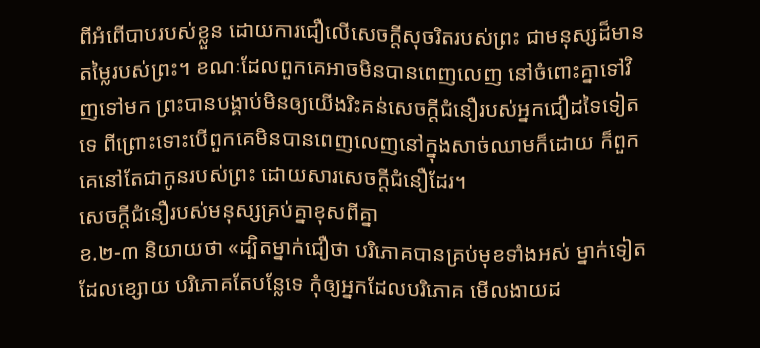ពីអំពើបាបរបស់ខ្លួន ដោយការជឿលើសេចក្តីសុចរិតរបស់ព្រះ ជាមនុស្សដ៏មានតម្លៃរបស់ព្រះ។ ខណៈដែលពួកគេអាចមិនបានពេញលេញ នៅចំពោះគ្នាទៅវិញទៅមក ព្រះបានបង្គាប់មិនឲ្យយើងរិះគន់សេចក្តីជំនឿរបស់អ្នកជឿដទៃទៀតទេ ពីព្រោះទោះបើពួកគេមិនបានពេញលេញនៅក្នុងសាច់ឈាមក៏ដោយ ក៏ពួកគេនៅតែជាកូនរបស់ព្រះ ដោយសារសេចក្តីជំនឿដែរ។
សេចក្តីជំនឿរបស់មនុស្សគ្រប់គ្នាខុសពីគ្នា
ខ.២-៣ និយាយថា «ដ្បិតម្នាក់ជឿថា បរិភោគបានគ្រប់មុខទាំងអស់ ម្នាក់ទៀត ដែលខ្សោយ បរិភោគតែបន្លែទេ កុំឲ្យអ្នកដែលបរិភោគ មើលងាយដ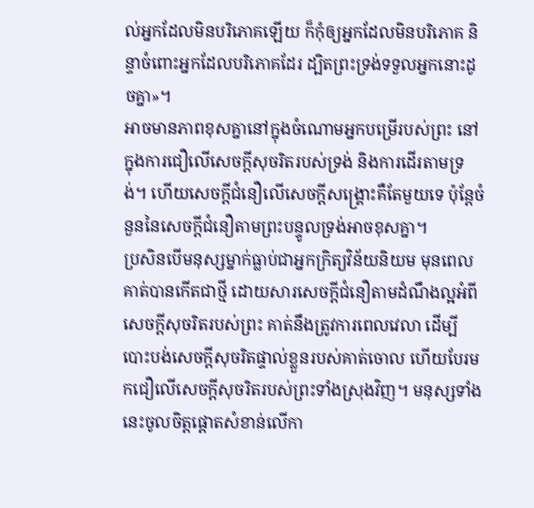ល់អ្នកដែលមិនបរិភោគឡើយ ក៏កុំឲ្យអ្នកដែលមិនបរិភោគ និន្ទាចំពោះអ្នកដែលបរិភោគដែរ ដ្បិតព្រះទ្រង់ទទួលអ្នកនោះដូចគ្នា»។
អាចមានភាពខុសគ្នានៅក្នុងចំណោមអ្នកបម្រើរបស់ព្រះ នៅក្នុងការជឿលើសេចក្តីសុចរិតរបស់ទ្រង់ និងការដើរតាមទ្រង់។ ហើយសេចក្តីជំនឿលើសេចក្តីសង្រ្គោះគឺតែមួយទេ ប៉ុន្តែចំនួននៃសេចក្តីជំនឿតាមព្រះបន្ទូលទ្រង់អាចខុសគ្នា។
ប្រសិនបើមនុស្សម្នាក់ធ្លាប់ជាអ្នកក្រិត្យវិន័យនិយម មុនពេលគាត់បានកើតជាថ្មី ដោយសារសេចក្តីជំនឿតាមដំណឹងល្អអំពីសេចក្តីសុចរិតរបស់ព្រះ គាត់នឹងត្រូវការពេលវេលា ដើម្បីបោះបង់សេចក្តីសុចរិតផ្ទាល់ខ្លួនរបស់គាត់ចោល ហើយបែរមកជឿលើសេចក្តីសុចរិតរបស់ព្រះទាំងស្រុងវិញ។ មនុស្សទាំងនេះចូលចិត្តផ្តោតសំខាន់លើកា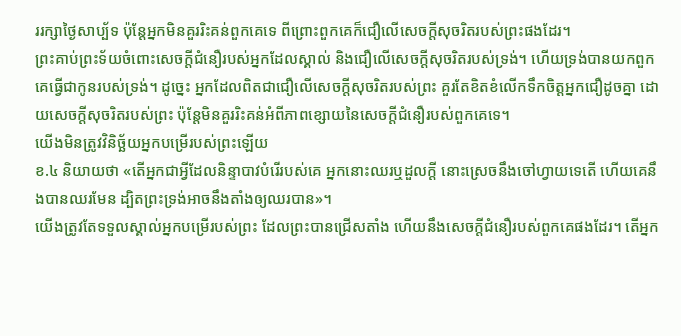ររក្សាថ្ងៃសាប្ប័ទ ប៉ុន្តែអ្នកមិនគួររិះគន់ពួកគេទេ ពីព្រោះពួកគេក៏ជឿលើសេចក្តីសុចរិតរបស់ព្រះផងដែរ។
ព្រះគាប់ព្រះទ័យចំពោះសេចក្តីជំនឿរបស់អ្នកដែលស្គាល់ និងជឿលើសេចក្តីសុចរិតរបស់ទ្រង់។ ហើយទ្រង់បានយកពួកគេធ្វើជាកូនរបស់ទ្រង់។ ដូច្នេះ អ្នកដែលពិតជាជឿលើសេចក្តីសុចរិតរបស់ព្រះ គួរតែខិតខំលើកទឹកចិត្តអ្នកជឿដូចគ្នា ដោយសេចក្តីសុចរិតរបស់ព្រះ ប៉ុន្តែមិនគួររិះគន់អំពីភាពខ្សោយនៃសេចក្តីជំនឿរបស់ពួកគេទេ។
យើងមិនត្រូវវិនិច្ឆ័យអ្នកបម្រើរបស់ព្រះឡើយ
ខ.៤ និយាយថា «តើអ្នកជាអ្វីដែលនិន្ទាបាវបំរើរបស់គេ អ្នកនោះឈរឬដួលក្តី នោះស្រេចនឹងចៅហ្វាយទេតើ ហើយគេនឹងបានឈរមែន ដ្បិតព្រះទ្រង់អាចនឹងតាំងឲ្យឈរបាន»។
យើងត្រូវតែទទួលស្គាល់អ្នកបម្រើរបស់ព្រះ ដែលព្រះបានជ្រើសតាំង ហើយនឹងសេចក្តីជំនឿរបស់ពួកគេផងដែរ។ តើអ្នក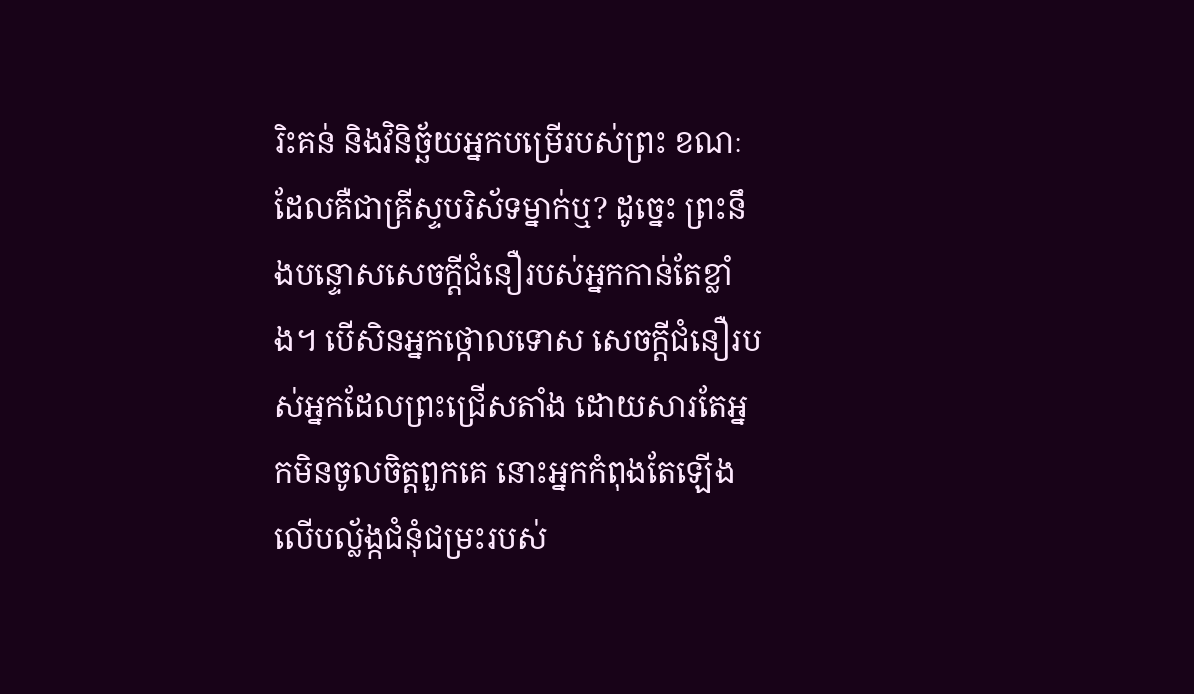រិះគន់ និងវិនិច្ឆ័យអ្នកបម្រើរបស់ព្រះ ខណៈដែលគឺជាគ្រីស្ទបរិស័ទម្នាក់ឬ? ដូច្នេះ ព្រះនឹងបន្ទោសសេចក្តីជំនឿរបស់អ្នកកាន់តែខ្លាំង។ បើសិនអ្នកថ្កោលទោស សេចក្តីជំនឿរបស់អ្នកដែលព្រះជ្រើសតាំង ដោយសារតែអ្នកមិនចូលចិត្តពួកគេ នោះអ្នកកំពុងតែឡើងលើបល្ល័ង្កជំនុំជម្រះរបស់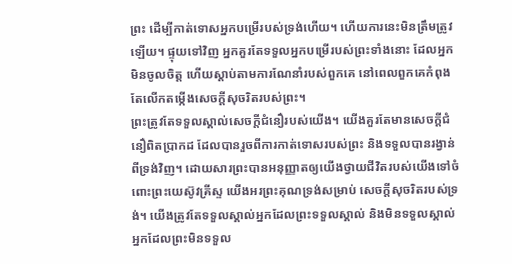ព្រះ ដើម្បីកាត់ទោសអ្នកបម្រើរបស់ទ្រង់ហើយ។ ហើយការនេះមិនត្រឹមត្រូវឡើយ។ ផ្ទុយទៅវិញ អ្នកគួរតែទទួលអ្នកបម្រើរបស់ព្រះទាំងនោះ ដែលអ្នកមិនចូលចិត្ត ហើយស្តាប់តាមការណែនាំរបស់ពួកគេ នៅពេលពួកគេកំពុងតែលើកតម្កើងសេចក្តីសុចរិតរបស់ព្រះ។
ព្រះត្រូវតែទទួលស្គាល់សេចក្តីជំនឿរបស់យើង។ យើងគួរតែមានសេចក្តីជំនឿពិតប្រាកដ ដែលបានរួចពីការកាត់ទោសរបស់ព្រះ និងទទួលបានរង្វាន់ពីទ្រង់វិញ។ ដោយសារព្រះបានអនុញ្ញាតឲ្យយើងថ្វាយជីវិតរបស់យើងទៅចំពោះព្រះយេស៊ូវគ្រីស្ទ យើងអរព្រះគុណទ្រង់សម្រាប់ សេចក្តីសុចរិតរបស់ទ្រង់។ យើងត្រូវតែទទួលស្គាល់អ្នកដែលព្រះទទួលស្គាល់ និងមិនទទួលស្គាល់អ្នកដែលព្រះមិនទទួល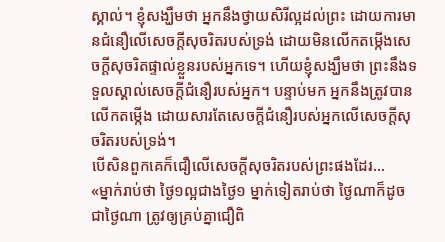ស្គាល់។ ខ្ញុំសង្ឃឹមថា អ្នកនឹងថ្វាយសិរីល្អដល់ព្រះ ដោយការមានជំនឿលើសេចក្តីសុចរិតរបស់ទ្រង់ ដោយមិនលើកតម្កើងសេចក្តីសុចរិតផ្ទាល់ខ្លួនរបស់អ្នកទេ។ ហើយខ្ញុំសង្ឃឹមថា ព្រះនឹងទទួលស្គាល់សេចក្តីជំនឿរបស់អ្នក។ បន្ទាប់មក អ្នកនឹងត្រូវបានលើកតម្កើង ដោយសារតែសេចក្តីជំនឿរបស់អ្នកលើសេចក្តីសុចរិតរបស់ទ្រង់។
បើសិនពួកគេក៏ជឿលើសេចក្តីសុចរិតរបស់ព្រះផងដែរ...
«ម្នាក់រាប់ថា ថ្ងៃ១ល្អជាងថ្ងៃ១ ម្នាក់ទៀតរាប់ថា ថ្ងៃណាក៏ដូចជាថ្ងៃណា ត្រូវឲ្យគ្រប់គ្នាជឿពិ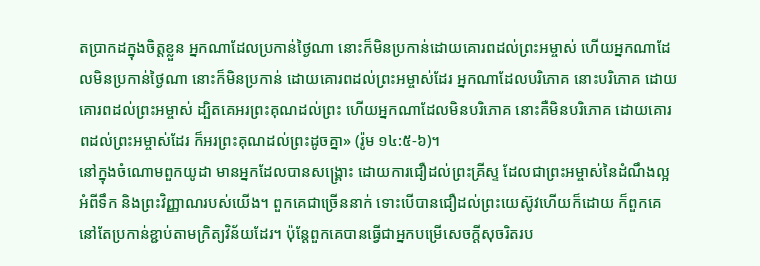តប្រាកដក្នុងចិត្តខ្លួន អ្នកណាដែលប្រកាន់ថ្ងៃណា នោះក៏មិនប្រកាន់ដោយគោរពដល់ព្រះអម្ចាស់ ហើយអ្នកណាដែលមិនប្រកាន់ថ្ងៃណា នោះក៏មិនប្រកាន់ ដោយគោរពដល់ព្រះអម្ចាស់ដែរ អ្នកណាដែលបរិភោគ នោះបរិភោគ ដោយគោរពដល់ព្រះអម្ចាស់ ដ្បិតគេអរព្រះគុណដល់ព្រះ ហើយអ្នកណាដែលមិនបរិភោគ នោះគឺមិនបរិភោគ ដោយគោរពដល់ព្រះអម្ចាស់ដែរ ក៏អរព្រះគុណដល់ព្រះដូចគ្នា» (រ៉ូម ១៤:៥-៦)។
នៅក្នុងចំណោមពួកយូដា មានអ្នកដែលបានសង្រ្គោះ ដោយការជឿដល់ព្រះគ្រីស្ទ ដែលជាព្រះអម្ចាស់នៃដំណឹងល្អអំពីទឹក និងព្រះវិញ្ញាណរបស់យើង។ ពួកគេជាច្រើននាក់ ទោះបើបានជឿដល់ព្រះយេស៊ូវហើយក៏ដោយ ក៏ពួកគេនៅតែប្រកាន់ខ្ជាប់តាមក្រិត្យវិន័យដែរ។ ប៉ុន្តែពួកគេបានធ្វើជាអ្នកបម្រើសេចក្តីសុចរិតរប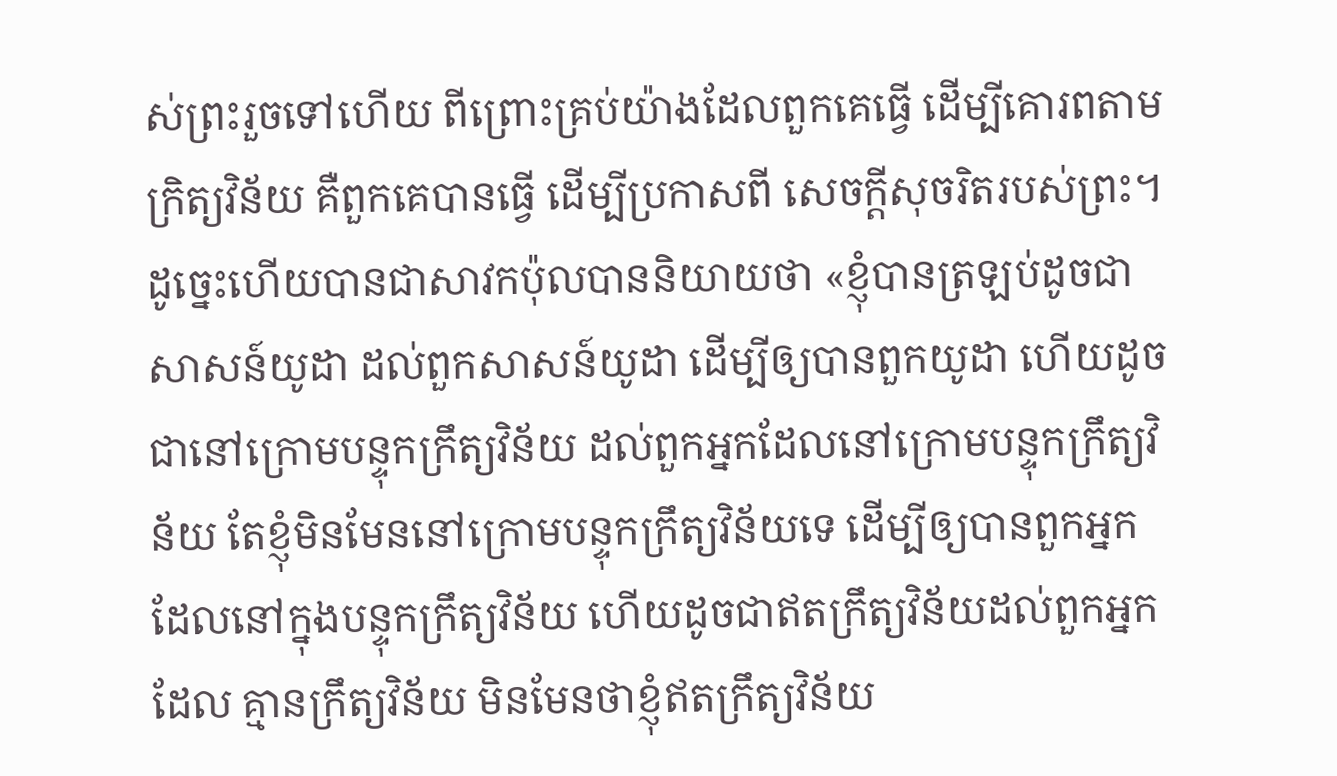ស់ព្រះរួចទៅហើយ ពីព្រោះគ្រប់យ៉ាងដែលពួកគេធ្វើ ដើម្បីគោរពតាមក្រិត្យវិន័យ គឺពួកគេបានធ្វើ ដើម្បីប្រកាសពី សេចក្តីសុចរិតរបស់ព្រះ។
ដូច្នេះហើយបានជាសាវកប៉ុលបាននិយាយថា «ខ្ញុំបានត្រឡប់ដូចជាសាសន៍យូដា ដល់ពួកសាសន៍យូដា ដើម្បីឲ្យបានពួកយូដា ហើយដូចជានៅក្រោមបន្ទុកក្រឹត្យវិន័យ ដល់ពួកអ្នកដែលនៅក្រោមបន្ទុកក្រឹត្យវិន័យ តែខ្ញុំមិនមែននៅក្រោមបន្ទុកក្រឹត្យវិន័យទេ ដើម្បីឲ្យបានពួកអ្នក ដែលនៅក្នុងបន្ទុកក្រឹត្យវិន័យ ហើយដូចជាឥតក្រឹត្យវិន័យដល់ពួកអ្នកដែល គ្មានក្រឹត្យវិន័យ មិនមែនថាខ្ញុំឥតក្រឹត្យវិន័យ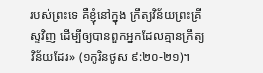របស់ព្រះទេ គឺខ្ញុំនៅក្នុង ក្រឹត្យវិន័យព្រះគ្រីស្ទវិញ ដើម្បីឲ្យបានពួកអ្នកដែលគ្មានក្រឹត្យវិន័យដែរ» (១កូរិនថូស ៩:២០-២១)។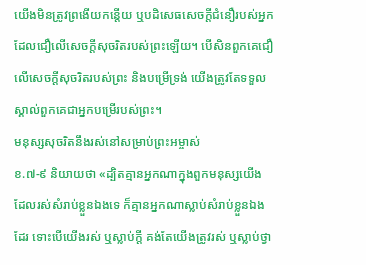យើងមិនត្រូវព្រងើយកន្តើយ ឬបដិសេធសេចក្តីជំនឿរបស់អ្នកដែលជឿលើសេចក្តីសុចរិតរបស់ព្រះឡើយ។ បើសិនពួកគេជឿលើសេចក្តីសុចរិតរបស់ព្រះ និងបម្រើទ្រង់ យើងត្រូវតែទទួលស្គាល់ពួកគេជាអ្នកបម្រើរបស់ព្រះ។
មនុស្សសុចរិតនឹងរស់នៅសម្រាប់ព្រះអម្ចាស់
ខ.៧-៩ និយាយថា «ដ្បិតគ្មានអ្នកណាក្នុងពួកមនុស្សយើង ដែលរស់សំរាប់ខ្លួនឯងទេ ក៏គ្មានអ្នកណាស្លាប់សំរាប់ខ្លួនឯងដែរ ទោះបើយើងរស់ ឬស្លាប់ក្តី គង់តែយើងត្រូវរស់ ឬស្លាប់ថ្វា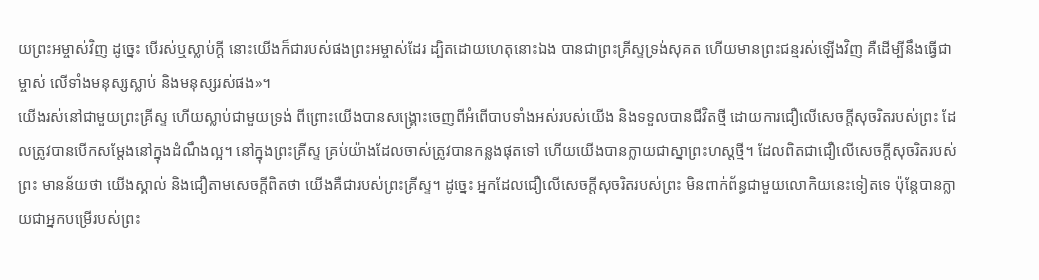យព្រះអម្ចាស់វិញ ដូច្នេះ បើរស់ឬស្លាប់ក្តី នោះយើងក៏ជារបស់ផងព្រះអម្ចាស់ដែរ ដ្បិតដោយហេតុនោះឯង បានជាព្រះគ្រីស្ទទ្រង់សុគត ហើយមានព្រះជន្មរស់ឡើងវិញ គឺដើម្បីនឹងធ្វើជាម្ចាស់ លើទាំងមនុស្សស្លាប់ និងមនុស្សរស់ផង»។
យើងរស់នៅជាមួយព្រះគ្រីស្ទ ហើយស្លាប់ជាមួយទ្រង់ ពីព្រោះយើងបានសង្រ្គោះចេញពីអំពើបាបទាំងអស់របស់យើង និងទទួលបានជីវិតថ្មី ដោយការជឿលើសេចក្តីសុចរិតរបស់ព្រះ ដែលត្រូវបានបើកសម្តែងនៅក្នុងដំណឹងល្អ។ នៅក្នុងព្រះគ្រីស្ទ គ្រប់យ៉ាងដែលចាស់ត្រូវបានកន្លងផុតទៅ ហើយយើងបានក្លាយជាស្នាព្រះហស្តថ្មី។ ដែលពិតជាជឿលើសេចក្តីសុចរិតរបស់ព្រះ មានន័យថា យើងស្គាល់ និងជឿតាមសេចក្តីពិតថា យើងគឺជារបស់ព្រះគ្រីស្ទ។ ដូច្នេះ អ្នកដែលជឿលើសេចក្តីសុចរិតរបស់ព្រះ មិនពាក់ព័ន្ធជាមួយលោកិយនេះទៀតទេ ប៉ុន្តែបានក្លាយជាអ្នកបម្រើរបស់ព្រះ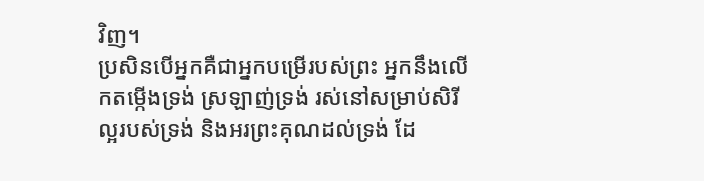វិញ។
ប្រសិនបើអ្នកគឺជាអ្នកបម្រើរបស់ព្រះ អ្នកនឹងលើកតម្កើងទ្រង់ ស្រឡាញ់ទ្រង់ រស់នៅសម្រាប់សិរីល្អរបស់ទ្រង់ និងអរព្រះគុណដល់ទ្រង់ ដែ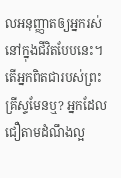លអនុញ្ញាតឲ្យអ្នករស់នៅក្នុងជីវិតបែបនេះ។
តើអ្នកពិតជារបស់ព្រះគ្រីស្ទមែនឬ? អ្នកដែលជឿតាមដំណឹងល្អ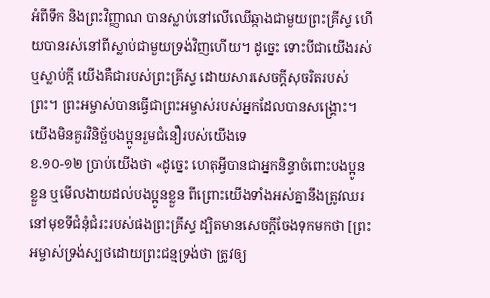អំពីទឹក និងព្រះវិញ្ញាណ បានស្លាប់នៅលើឈើឆ្កាងជាមួយព្រះគ្រីស្ទ ហើយបានរស់នៅពីស្លាប់ជាមួយទ្រង់វិញហើយ។ ដូច្នេះ ទោះបីជាយើងរស់ ឬស្លាប់ក្តី យើងគឺជារបស់ព្រះគ្រីស្ទ ដោយសារសេចក្តីសុចរិតរបស់ព្រះ។ ព្រះអម្ចាស់បានធ្វើជាព្រះអម្ចាស់របស់អ្នកដែលបានសង្រ្គោះ។
យើងមិនគួរវិនិច្ឆ័បងប្អូនរួមជំនឿរបស់យើងទេ
ខ.១០-១២ ប្រាប់យើងថា «ដូច្នេះ ហេតុអ្វីបានជាអ្នកនិន្ទាចំពោះបងប្អូនខ្លួន ឬមើលងាយដល់បងប្អូនខ្លួន ពីព្រោះយើងទាំងអស់គ្នានឹងត្រូវឈរនៅមុខទីជំនុំជំរះរបស់ផងព្រះគ្រីស្ទ ដ្បិតមានសេចក្តីចែងទុកមកថា [ព្រះអម្ចាស់ទ្រង់ស្បថដោយព្រះជន្មទ្រង់ថា ត្រូវឲ្យ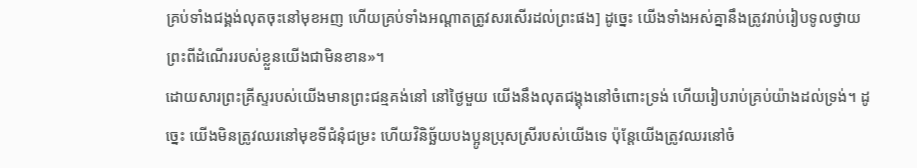គ្រប់ទាំងជង្គង់លុតចុះនៅមុខអញ ហើយគ្រប់ទាំងអណ្តាតត្រូវសរសើរដល់ព្រះផង] ដូច្នេះ យើងទាំងអស់គ្នានឹងត្រូវរាប់រៀបទូលថ្វាយព្រះពីដំណើររបស់ខ្លួនយើងជាមិនខាន»។
ដោយសារព្រះគ្រីស្ទរបស់យើងមានព្រះជន្មគង់នៅ នៅថ្ងៃមួយ យើងនឹងលុតជង្គុងនៅចំពោះទ្រង់ ហើយរៀបរាប់គ្រប់យ៉ាងដល់ទ្រង់។ ដូច្នេះ យើងមិនត្រូវឈរនៅមុខទីជំនុំជម្រះ ហើយវិនិច្ឆ័យបងប្អូនប្រុសស្រីរបស់យើងទេ ប៉ុន្តែយើងត្រូវឈរនៅចំ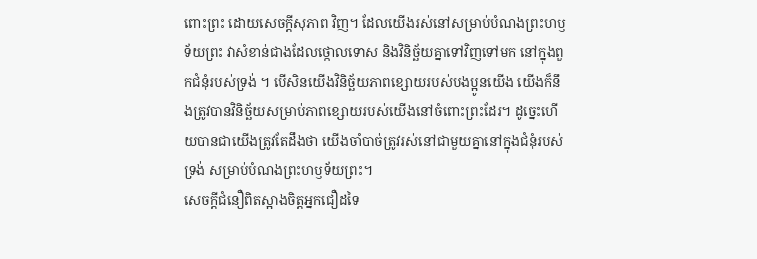ពោះព្រះ ដោយសេចក្តីសុភាព វិញ។ ដែលយើងរស់នៅសម្រាប់បំណងព្រះហឫទ័យព្រះ វាសំខាន់ជាងដែលថ្កោលទោស និងវិនិច្ឆ័យគ្នាទៅវិញទៅមក នៅក្នុងពួកជំនុំរបស់ទ្រង់ ។ បើសិនយើងវិនិច្ឆ័យភាពខ្សោយរបស់បងប្អូនយើង យើងក៏នឹងត្រូវបានវិនិច្ឆ័យសម្រាប់ភាពខ្សោយរបស់យើងនៅចំពោះព្រះដែរ។ ដូច្នេះហើយបានជាយើងត្រូវតែដឹងថា យើងចាំបាច់ត្រូវរស់នៅជាមួយគ្នានៅក្នុងជំនុំរបស់ទ្រង់ សម្រាប់បំណងព្រះហឫទ័យព្រះ។
សេចក្តីជំនឿពិតស្អាងចិត្តអ្នកជឿដទៃ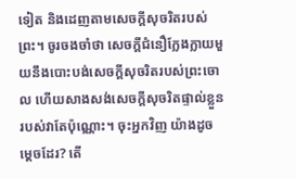ទៀត និងដេញតាមសេចក្តីសុចរិតរបស់ព្រះ។ ចូរចងចាំថា សេចក្តីជំនឿក្លែងក្លាយមួយនឹងបោះបង់សេចក្តីសុចរិតរបស់ព្រះចោល ហើយសាងសង់សេចក្តីសុចរិតផ្ទាល់ខ្លួនរបស់វាតែប៉ុណ្ណោះ។ ចុះអ្នកវិញ យ៉ាងដូចម្តេចដែរ? តើ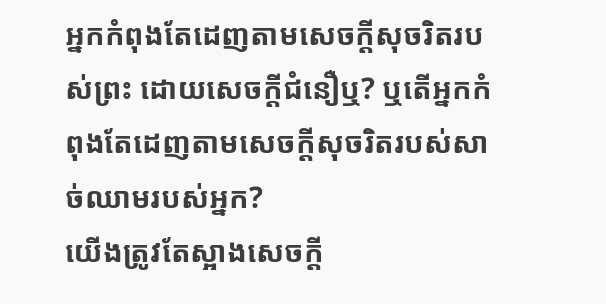អ្នកកំពុងតែដេញតាមសេចក្តីសុចរិតរបស់ព្រះ ដោយសេចក្តីជំនឿឬ? ឬតើអ្នកកំពុងតែដេញតាមសេចក្តីសុចរិតរបស់សាច់ឈាមរបស់អ្នក?
យើងត្រូវតែស្អាងសេចក្តី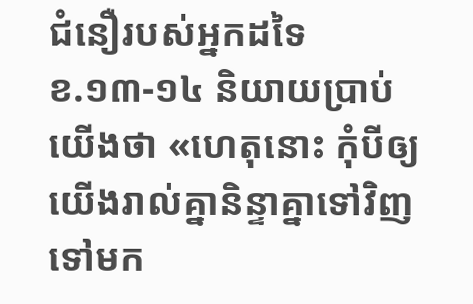ជំនឿរបស់អ្នកដទៃ
ខ.១៣-១៤ និយាយប្រាប់យើងថា «ហេតុនោះ កុំបីឲ្យយើងរាល់គ្នានិន្ទាគ្នាទៅវិញទៅមក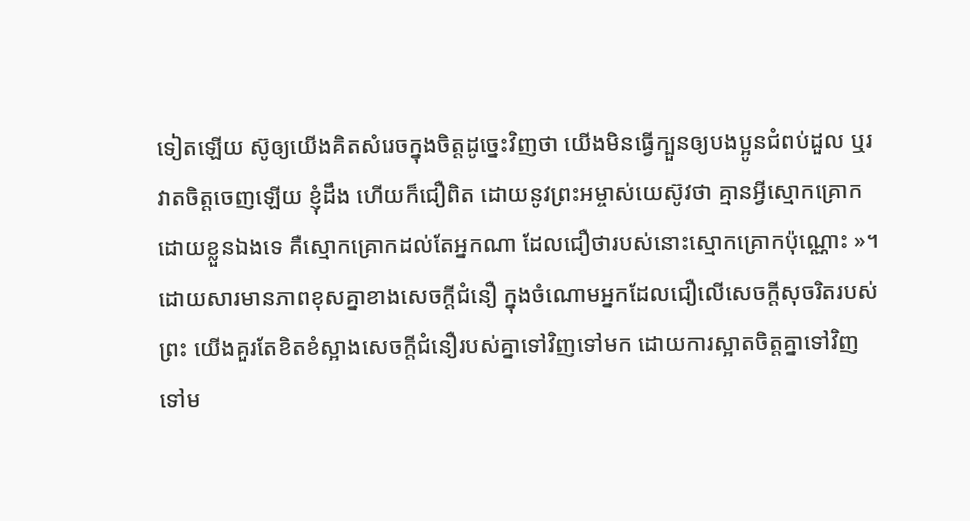ទៀតឡើយ ស៊ូឲ្យយើងគិតសំរេចក្នុងចិត្តដូច្នេះវិញថា យើងមិនធ្វើក្បួនឲ្យបងប្អូនជំពប់ដួល ឬរវាតចិត្តចេញឡើយ ខ្ញុំដឹង ហើយក៏ជឿពិត ដោយនូវព្រះអម្ចាស់យេស៊ូវថា គ្មានអ្វីស្មោកគ្រោកដោយខ្លួនឯងទេ គឺស្មោកគ្រោកដល់តែអ្នកណា ដែលជឿថារបស់នោះស្មោកគ្រោកប៉ុណ្ណោះ »។
ដោយសារមានភាពខុសគ្នាខាងសេចក្តីជំនឿ ក្នុងចំណោមអ្នកដែលជឿលើសេចក្តីសុចរិតរបស់ព្រះ យើងគួរតែខិតខំស្អាងសេចក្តីជំនឿរបស់គ្នាទៅវិញទៅមក ដោយការស្អាតចិត្តគ្នាទៅវិញទៅម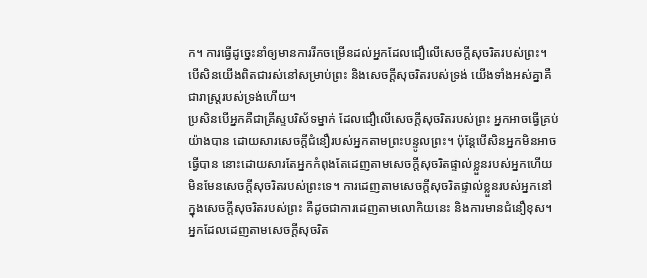ក។ ការធ្វើដូច្នេះនាំឲ្យមានការរីកចម្រើនដល់អ្នកដែលជឿលើសេចក្តីសុចរិតរបស់ព្រះ។ បើសិនយើងពិតជារស់នៅសម្រាប់ព្រះ និងសេចក្តីសុចរិតរបស់ទ្រង់ យើងទាំងអស់គ្នាគឺជារាស្ត្ររបស់ទ្រង់ហើយ។
ប្រសិនបើអ្នកគឺជាគ្រីស្ទបរិស័ទម្នាក់ ដែលជឿលើសេចក្តីសុចរិតរបស់ព្រះ អ្នកអាចធ្វើគ្រប់យ៉ាងបាន ដោយសារសេចក្តីជំនឿរបស់អ្នកតាមព្រះបន្ទូលព្រះ។ ប៉ុន្តែបើសិនអ្នកមិនអាចធ្វើបាន នោះដោយសារតែអ្នកកំពុងតែដេញតាមសេចក្តីសុចរិតផ្ទាល់ខ្លួនរបស់អ្នកហើយ មិនមែនសេចក្តីសុចរិតរបស់ព្រះទេ។ ការដេញតាមសេចក្តីសុចរិតផ្ទាល់ខ្លួនរបស់អ្នកនៅក្នុងសេចក្តីសុចរិតរបស់ព្រះ គឺដូចជាការដេញតាមលោកិយនេះ និងការមានជំនឿខុស។
អ្នកដែលដេញតាមសេចក្តីសុចរិត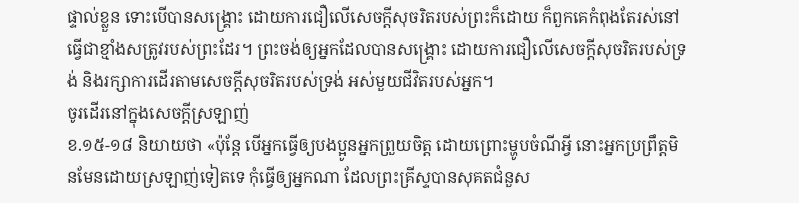ផ្ទាល់ខ្លួន ទោះបើបានសង្រ្គោះ ដោយការជឿលើសេចក្តីសុចរិតរបស់ព្រះក៏ដោយ ក៏ពួកគេកំពុងតែរស់នៅធ្វើជាខ្មាំងសត្រូវរបស់ព្រះដែរ។ ព្រះចង់ឲ្យអ្នកដែលបានសង្រ្គោះ ដោយការជឿលើសេចក្តីសុចរិតរបស់ទ្រង់ និងរក្សាការដើរតាមសេចក្តីសុចរិតរបស់ទ្រង់ អស់មួយជីវិតរបស់អ្នក។
ចូរដើរនៅក្នុងសេចក្តីស្រឡាញ់
ខ.១៥-១៨ និយាយថា «ប៉ុន្តែ បើអ្នកធ្វើឲ្យបងប្អូនអ្នកព្រួយចិត្ត ដោយព្រោះម្ហូបចំណីអ្វី នោះអ្នកប្រព្រឹត្តមិនមែនដោយស្រឡាញ់ទៀតទេ កុំធ្វើឲ្យអ្នកណា ដែលព្រះគ្រីស្ទបានសុគតជំនួស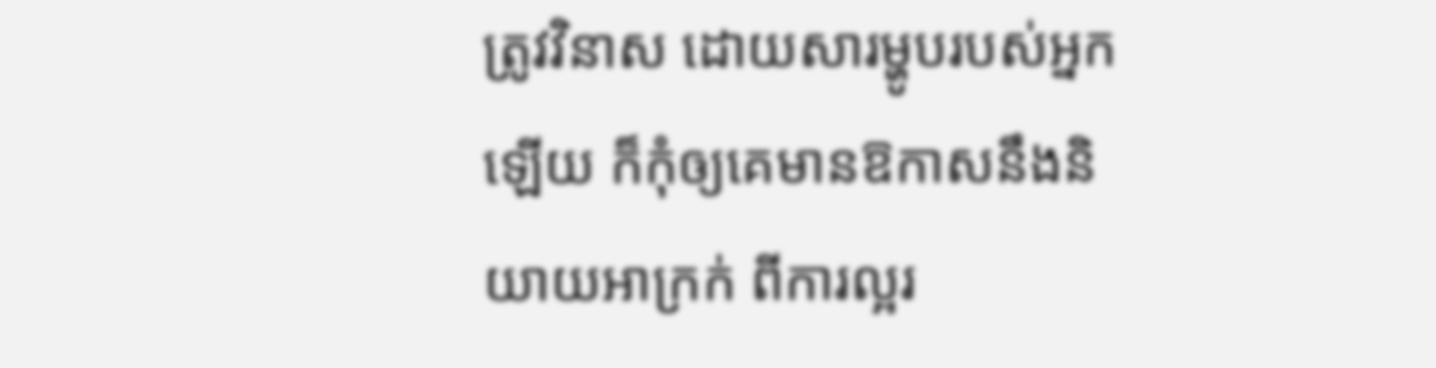ត្រូវវិនាស ដោយសារម្ហូបរបស់អ្នកឡើយ ក៏កុំឲ្យគេមានឱកាសនឹងនិយាយអាក្រក់ ពីការល្អរ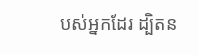បស់អ្នកដែរ ដ្បិតន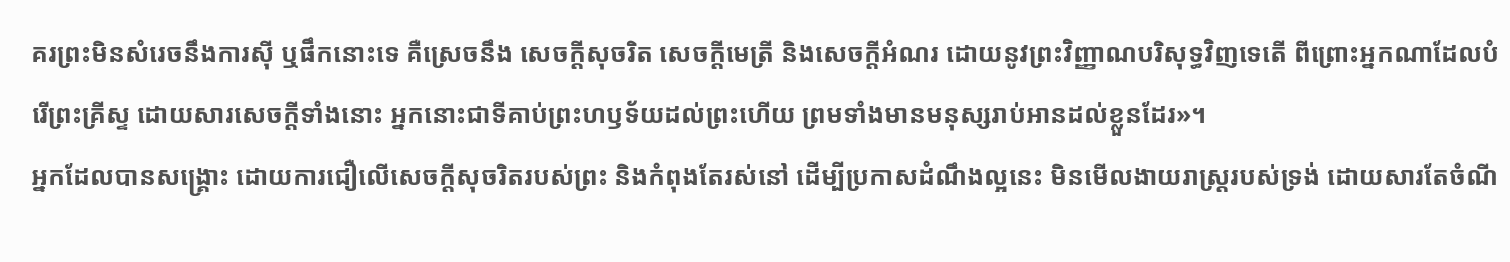គរព្រះមិនសំរេចនឹងការស៊ី ឬផឹកនោះទេ គឺស្រេចនឹង សេចក្តីសុចរិត សេចក្តីមេត្រី និងសេចក្តីអំណរ ដោយនូវព្រះវិញ្ញាណបរិសុទ្ធវិញទេតើ ពីព្រោះអ្នកណាដែលបំរើព្រះគ្រីស្ទ ដោយសារសេចក្តីទាំងនោះ អ្នកនោះជាទីគាប់ព្រះហឫទ័យដល់ព្រះហើយ ព្រមទាំងមានមនុស្សរាប់អានដល់ខ្លួនដែរ»។
អ្នកដែលបានសង្រ្គោះ ដោយការជឿលើសេចក្តីសុចរិតរបស់ព្រះ និងកំពុងតែរស់នៅ ដើម្បីប្រកាសដំណឹងល្អនេះ មិនមើលងាយរាស្ត្ររបស់ទ្រង់ ដោយសារតែចំណី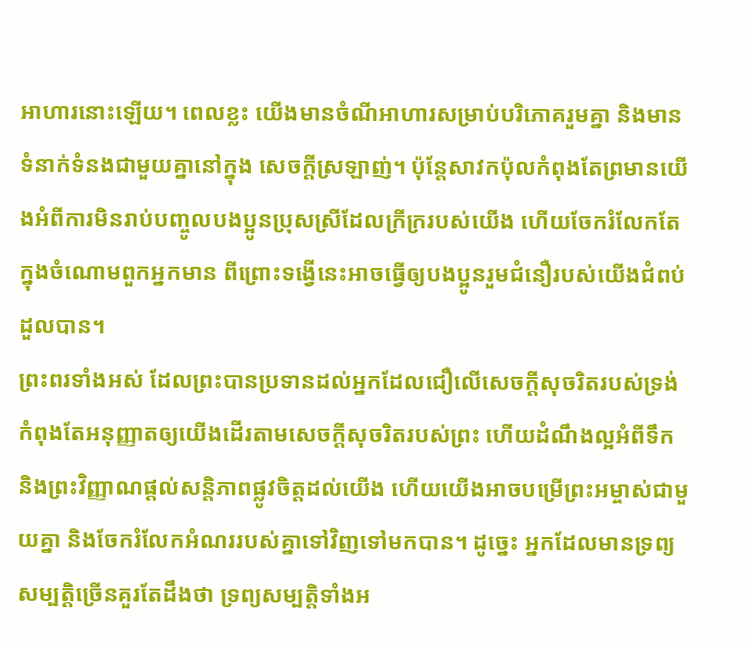អាហារនោះឡើយ។ ពេលខ្លះ យើងមានចំណីអាហារសម្រាប់បរិភោគរួមគ្នា និងមានទំនាក់ទំនងជាមួយគ្នានៅក្នុង សេចក្តីស្រឡាញ់។ ប៉ុន្តែសាវកប៉ុលកំពុងតែព្រមានយើងអំពីការមិនរាប់បញ្ចូលបងប្អូនប្រុសស្រីដែលក្រីក្ររបស់យើង ហើយចែករំលែកតែក្នុងចំណោមពួកអ្នកមាន ពីព្រោះទង្វើនេះអាចធ្វើឲ្យបងប្អូនរួមជំនឿរបស់យើងជំពប់ដួលបាន។
ព្រះពរទាំងអស់ ដែលព្រះបានប្រទានដល់អ្នកដែលជឿលើសេចក្តីសុចរិតរបស់ទ្រង់ កំពុងតែអនុញ្ញាតឲ្យយើងដើរតាមសេចក្តីសុចរិតរបស់ព្រះ ហើយដំណឹងល្អអំពីទឹក និងព្រះវិញ្ញាណផ្តល់សន្តិភាពផ្លូវចិត្តដល់យើង ហើយយើងអាចបម្រើព្រះអម្ចាស់ជាមួយគ្នា និងចែករំលែកអំណររបស់គ្នាទៅវិញទៅមកបាន។ ដូច្នេះ អ្នកដែលមានទ្រព្យសម្បត្តិច្រើនគួរតែដឹងថា ទ្រព្យសម្បត្តិទាំងអ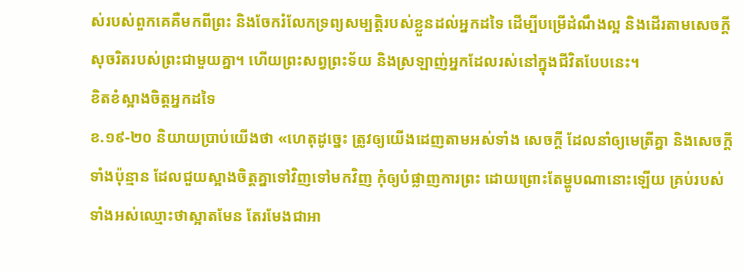ស់របស់ពួកគេគឺមកពីព្រះ និងចែករំលែកទ្រព្យសម្បត្តិរបស់ខ្លួនដល់អ្នកដទៃ ដើម្បីបម្រើដំណឹងល្អ និងដើរតាមសេចក្តីសុចរិតរបស់ព្រះជាមួយគ្នា។ ហើយព្រះសព្វព្រះទ័យ និងស្រឡាញ់អ្នកដែលរស់នៅក្នុងជីវិតបែបនេះ។
ខិតខំស្អាងចិត្តអ្នកដទៃ
ខ.១៩-២០ និយាយប្រាប់យើងថា «ហេតុដូច្នេះ ត្រូវឲ្យយើងដេញតាមអស់ទាំង សេចក្តី ដែលនាំឲ្យមេត្រីគ្នា និងសេចក្តីទាំងប៉ុន្មាន ដែលជួយស្អាងចិត្តគ្នាទៅវិញទៅមកវិញ កុំឲ្យបំផ្លាញការព្រះ ដោយព្រោះតែម្ហូបណានោះឡើយ គ្រប់របស់ទាំងអស់ឈ្មោះថាស្អាតមែន តែរមែងជាអា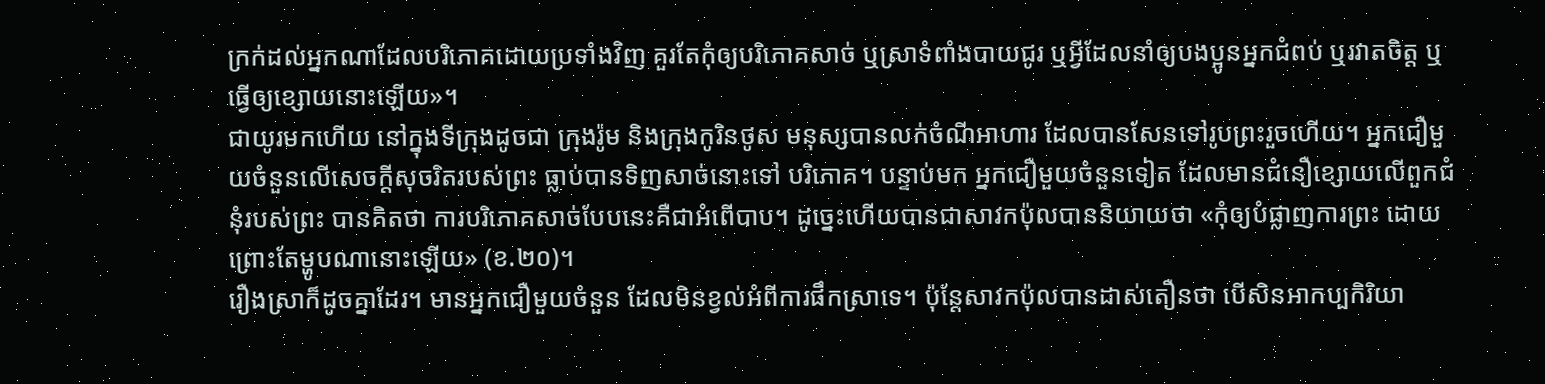ក្រក់ដល់អ្នកណាដែលបរិភោគដោយប្រទាំងវិញ គួរតែកុំឲ្យបរិភោគសាច់ ឬស្រាទំពាំងបាយជូរ ឬអ្វីដែលនាំឲ្យបងប្អូនអ្នកជំពប់ ឬរវាតចិត្ត ឬធ្វើឲ្យខ្សោយនោះឡើយ»។
ជាយូរមកហើយ នៅក្នុងទីក្រុងដូចជា ក្រុងរ៉ូម និងក្រុងកូរិនថូស មនុស្សបានលក់ចំណីអាហារ ដែលបានសែនទៅរូបព្រះរួចហើយ។ អ្នកជឿមួយចំនួនលើសេចក្តីសុចរិតរបស់ព្រះ ធ្លាប់បានទិញសាច់នោះទៅ បរិភោគ។ បន្ទាប់មក អ្នកជឿមួយចំនួនទៀត ដែលមានជំនឿខ្សោយលើពួកជំនុំរបស់ព្រះ បានគិតថា ការបរិភោគសាច់បែបនេះគឺជាអំពើបាប។ ដូច្នេះហើយបានជាសាវកប៉ុលបាននិយាយថា «កុំឲ្យបំផ្លាញការព្រះ ដោយព្រោះតែម្ហូបណានោះឡើយ» (ខ.២០)។
រឿងស្រាក៏ដូចគ្នាដែរ។ មានអ្នកជឿមួយចំនួន ដែលមិនខ្វល់អំពីការផឹកស្រាទេ។ ប៉ុន្តែសាវកប៉ុលបានដាស់តឿនថា បើសិនអាកប្បកិរិយា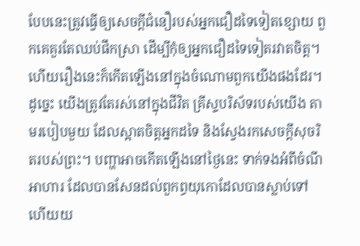បែបនេះត្រូវធ្វើឲ្យសេចក្តីជំនឿរបស់អ្នកជឿដទៃទៀតខ្សោយ ពួកគេគួរតែឈប់ផឹកស្រា ដើម្បីកុំឲ្យអ្នកជឿដទៃទៀតរវាតចិត្ត។ ហើយរឿងនេះក៏កើតឡើងនៅក្នុងចំណោមពួកយើងផងដែរ។ ដូច្នេះ យើងត្រូវតែរស់នៅក្នុងជីវិត គ្រីស្ទបរិស័ទរបស់យើង តាមរបៀបមួយ ដែលស្អាតចិត្តអ្នកដទៃ និងស្វែងរកសេចក្តីសុចរិតរបស់ព្រះ។ បញ្ហាអាចកើតឡើងនៅថ្ងៃនេះ ទាក់ទងអំពីចំណីអាហារ ដែលបានសែនដល់ពួកព្ធយុកោដែលបានស្លាប់ទៅ ហើយយ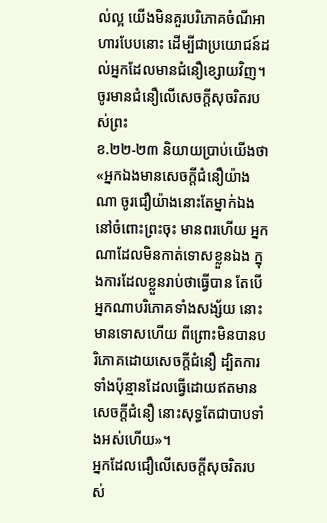ល់ល្អ យើងមិនគួរបរិភោគចំណីអាហារបែបនោះ ដើម្បីជាប្រយោជន៍ដល់អ្នកដែលមានជំនឿខ្សោយវិញ។
ចូរមានជំនឿលើសេចក្តីសុចរិតរបស់ព្រះ
ខ.២២-២៣ និយាយប្រាប់យើងថា «អ្នកឯងមានសេចក្តីជំនឿយ៉ាងណា ចូរជឿយ៉ាងនោះតែម្នាក់ឯងនៅចំពោះព្រះចុះ មានពរហើយ អ្នកណាដែលមិនកាត់ទោសខ្លួនឯង ក្នុងការដែលខ្លួនរាប់ថាធ្វើបាន តែបើអ្នកណាបរិភោគទាំងសង្ស័យ នោះមានទោសហើយ ពីព្រោះមិនបានបរិភោគដោយសេចក្តីជំនឿ ដ្បិតការទាំងប៉ុន្មានដែលធ្វើដោយឥតមានសេចក្តីជំនឿ នោះសុទ្ធតែជាបាបទាំងអស់ហើយ»។
អ្នកដែលជឿលើសេចក្តីសុចរិតរបស់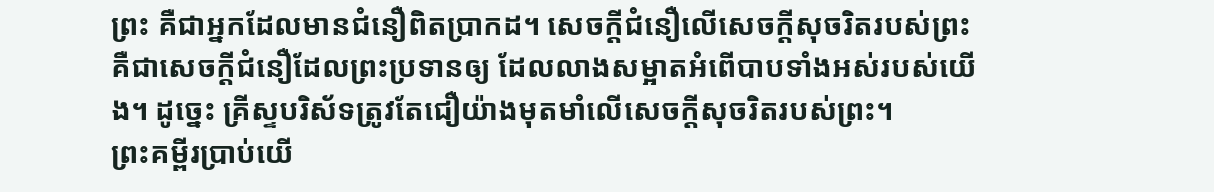ព្រះ គឺជាអ្នកដែលមានជំនឿពិតប្រាកដ។ សេចក្តីជំនឿលើសេចក្តីសុចរិតរបស់ព្រះគឺជាសេចក្តីជំនឿដែលព្រះប្រទានឲ្យ ដែលលាងសម្អាតអំពើបាបទាំងអស់របស់យើង។ ដូច្នេះ គ្រីស្ទបរិស័ទត្រូវតែជឿយ៉ាងមុតមាំលើសេចក្តីសុចរិតរបស់ព្រះ។
ព្រះគម្ពីរប្រាប់យើ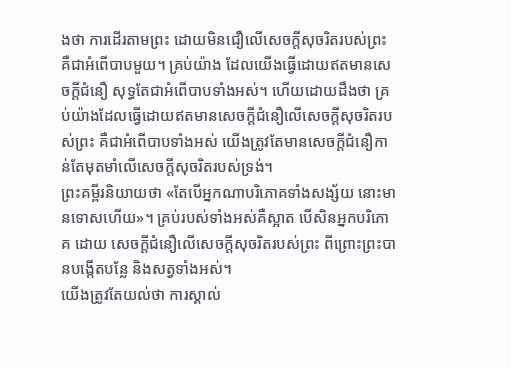ងថា ការដើរតាមព្រះ ដោយមិនជឿលើសេចក្តីសុចរិតរបស់ព្រះ គឺជាអំពើបាបមួយ។ គ្រប់យ៉ាង ដែលយើងធ្វើដោយឥតមានសេចក្តីជំនឿ សុទ្ធតែជាអំពើបាបទាំងអស់។ ហើយដោយដឹងថា គ្រប់យ៉ាងដែលធ្វើដោយឥតមានសេចក្តីជំនឿលើសេចក្តីសុចរិតរបស់ព្រះ គឺជាអំពើបាបទាំងអស់ យើងត្រូវតែមានសេចក្តីជំនឿកាន់តែមុតមាំលើសេចក្តីសុចរិតរបស់ទ្រង់។
ព្រះគម្ពីរនិយាយថា «តែបើអ្នកណាបរិភោគទាំងសង្ស័យ នោះមានទោសហើយ»។ គ្រប់របស់ទាំងអស់គឺស្អាត បើសិនអ្នកបរិភោគ ដោយ សេចក្តីជំនឿលើសេចក្តីសុចរិតរបស់ព្រះ ពីព្រោះព្រះបានបង្កើតបន្លែ និងសត្វទាំងអស់។
យើងត្រូវតែយល់ថា ការស្គាល់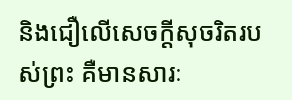និងជឿលើសេចក្តីសុចរិតរបស់ព្រះ គឺមានសារៈ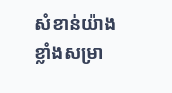សំខាន់យ៉ាងខ្លាំងសម្រា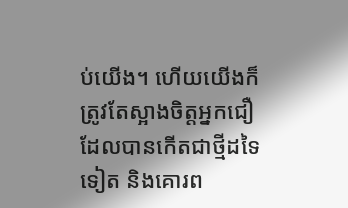ប់យើង។ ហើយយើងក៏ត្រូវតែស្អាងចិត្តអ្នកជឿដែលបានកើតជាថ្មីដទៃទៀត និងគោរព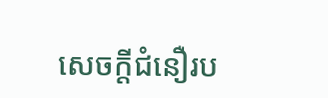សេចក្តីជំនឿរប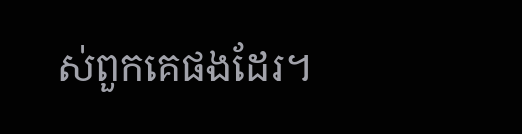ស់ពួកគេផងដែរ។